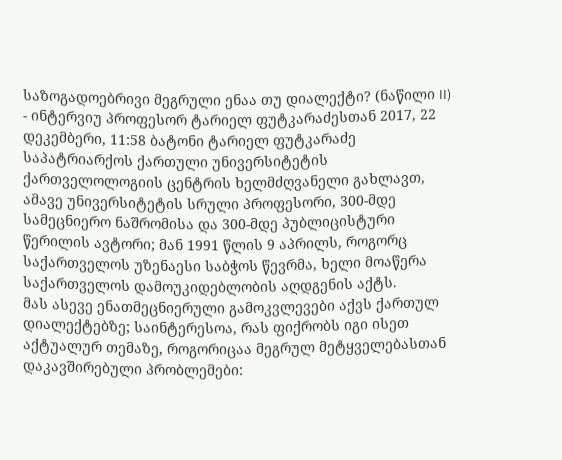საზოგადოებრივი მეგრული ენაა თუ დიალექტი? (ნაწილი II) - ინტერვიუ პროფესორ ტარიელ ფუტკარაძესთან 2017, 22 დეკემბერი, 11:58 ბატონი ტარიელ ფუტკარაძე საპატრიარქოს ქართული უნივერსიტეტის ქართველოლოგიის ცენტრის ხელმძღვანელი გახლავთ, ამავე უნივერსიტეტის სრული პროფესორი, 300-მდე სამეცნიერო ნაშრომისა და 300-მდე პუბლიცისტური წერილის ავტორი; მან 1991 წლის 9 აპრილს, როგორც საქართველოს უზენაესი საბჭოს წევრმა, ხელი მოაწერა საქართველოს დამოუკიდებლობის აღდგენის აქტს.
მას ასევე ენათმეცნიერული გამოკვლევები აქვს ქართულ დიალექტებზე; საინტერესოა, რას ფიქრობს იგი ისეთ აქტუალურ თემაზე, როგორიცაა მეგრულ მეტყველებასთან დაკავშირებული პრობლემები: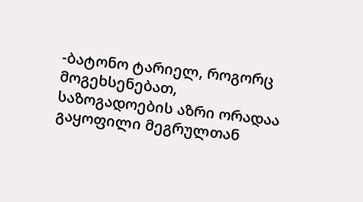-ბატონო ტარიელ, როგორც მოგეხსენებათ, საზოგადოების აზრი ორადაა გაყოფილი მეგრულთან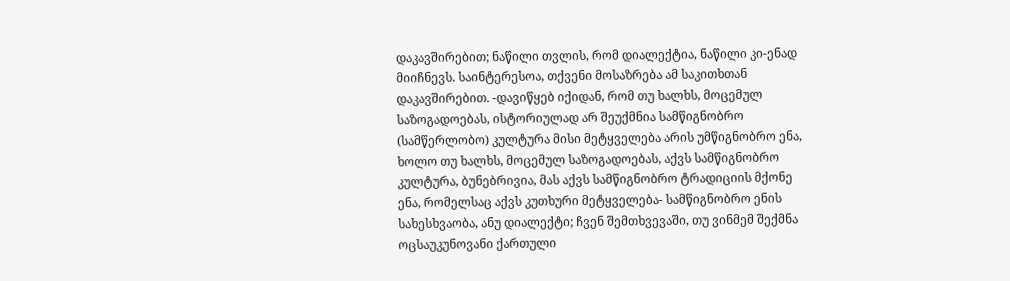დაკავშირებით; ნაწილი თვლის, რომ დიალექტია, ნაწილი კი-ენად მიიჩნევს. საინტერესოა, თქვენი მოსაზრება ამ საკითხთან დაკავშირებით. -დავიწყებ იქიდან, რომ თუ ხალხს, მოცემულ საზოგადოებას, ისტორიულად არ შეუქმნია სამწიგნობრო (სამწერლობო) კულტურა მისი მეტყველება არის უმწიგნობრო ენა, ხოლო თუ ხალხს, მოცემულ საზოგადოებას, აქვს სამწიგნობრო კულტურა, ბუნებრივია, მას აქვს სამწიგნობრო ტრადიციის მქონე ენა, რომელსაც აქვს კუთხური მეტყველება- სამწიგნობრო ენის სახესხვაობა, ანუ დიალექტი; ჩვენ შემთხვევაში, თუ ვინმემ შექმნა ოცსაუკუნოვანი ქართული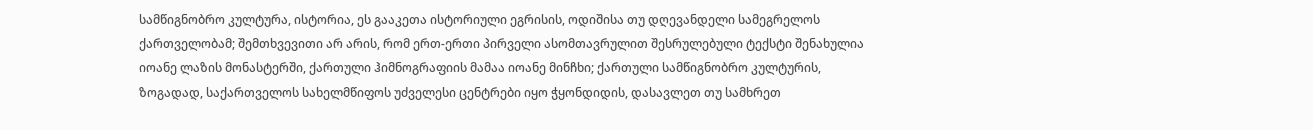სამწიგნობრო კულტურა, ისტორია, ეს გააკეთა ისტორიული ეგრისის, ოდიშისა თუ დღევანდელი სამეგრელოს ქართველობამ; შემთხვევითი არ არის, რომ ერთ-ერთი პირველი ასომთავრულით შესრულებული ტექსტი შენახულია იოანე ლაზის მონასტერში, ქართული ჰიმნოგრაფიის მამაა იოანე მინჩხი; ქართული სამწიგნობრო კულტურის, ზოგადად, საქართველოს სახელმწიფოს უძველესი ცენტრები იყო ჭყონდიდის, დასავლეთ თუ სამხრეთ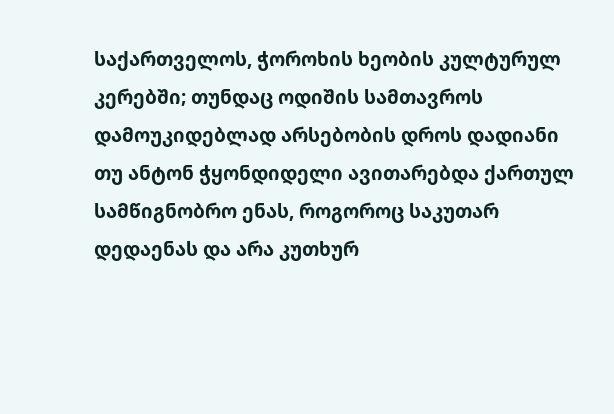საქართველოს, ჭოროხის ხეობის კულტურულ კერებში; თუნდაც ოდიშის სამთავროს დამოუკიდებლად არსებობის დროს დადიანი თუ ანტონ ჭყონდიდელი ავითარებდა ქართულ სამწიგნობრო ენას, როგოროც საკუთარ დედაენას და არა კუთხურ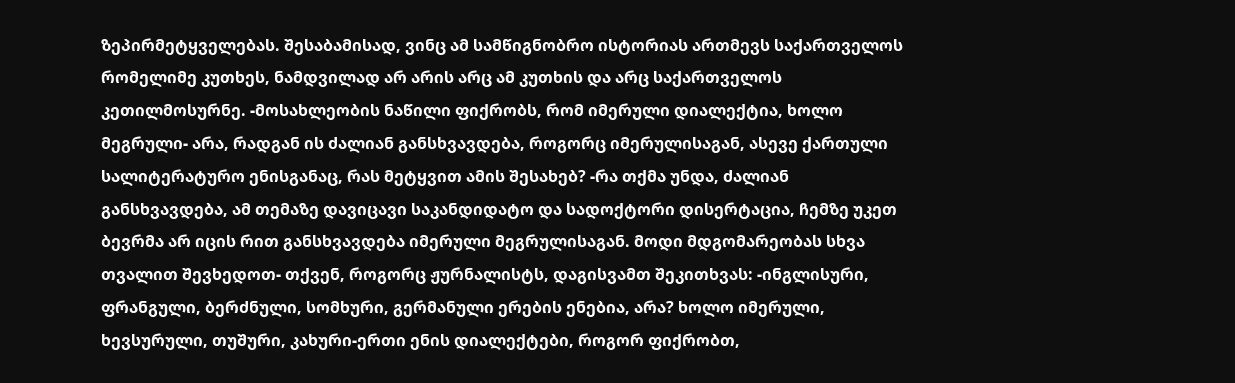ზეპირმეტყველებას. შესაბამისად, ვინც ამ სამწიგნობრო ისტორიას ართმევს საქართველოს რომელიმე კუთხეს, ნამდვილად არ არის არც ამ კუთხის და არც საქართველოს კეთილმოსურნე. -მოსახლეობის ნაწილი ფიქრობს, რომ იმერული დიალექტია, ხოლო მეგრული- არა, რადგან ის ძალიან განსხვავდება, როგორც იმერულისაგან, ასევე ქართული სალიტერატურო ენისგანაც, რას მეტყვით ამის შესახებ? -რა თქმა უნდა, ძალიან განსხვავდება, ამ თემაზე დავიცავი საკანდიდატო და სადოქტორი დისერტაცია, ჩემზე უკეთ ბევრმა არ იცის რით განსხვავდება იმერული მეგრულისაგან. მოდი მდგომარეობას სხვა თვალით შევხედოთ- თქვენ, როგორც ჟურნალისტს, დაგისვამთ შეკითხვას: -ინგლისური, ფრანგული, ბერძნული, სომხური, გერმანული ერების ენებია, არა? ხოლო იმერული, ხევსურული, თუშური, კახური-ერთი ენის დიალექტები, როგორ ფიქრობთ,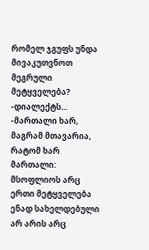რომელ ჯგუფს უნდა მივაკუთვნოთ მეგრული მეტყველება? -დიალექტს... -მართალი ხარ, მაგრამ მთავარია, რატომ ხარ მართალი: მსოფლიოს არც ერთი მეტყველება ენად სახელდებული არ არის არც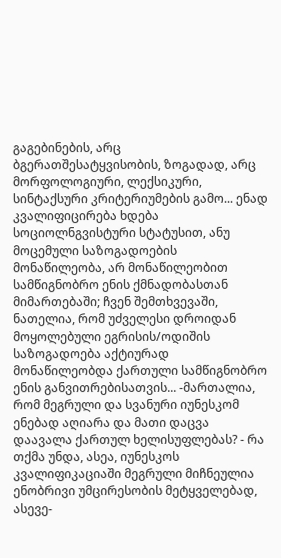გაგებინების, არც ბგერათშესატყვისობის, ზოგადად, არც მორფოლოგიური, ლექსიკური, სინტაქსური კრიტერიუმების გამო... ენად კვალიფიცირება ხდება სოციოლნგვისტური სტატუსით, ანუ მოცემული საზოგადოების მონაწილეობა, არ მონაწილეობით სამწიგნობრო ენის ქმნადობასთან მიმართებაში; ჩვენ შემთხვევაში, ნათელია, რომ უძველესი დროიდან მოყოლებული ეგრისის/ოდიშის საზოგადოება აქტიურად მონაწილეობდა ქართული სამწიგნობრო ენის განვითრებისათვის... -მართალია, რომ მეგრული და სვანური იუნესკომ ენებად აღიარა და მათი დაცვა დაავალა ქართულ ხელისუფლებას? - რა თქმა უნდა, ასეა, იუნესკოს კვალიფიკაციაში მეგრული მიჩნეულია ენობრივი უმცირესობის მეტყველებად, ასევე-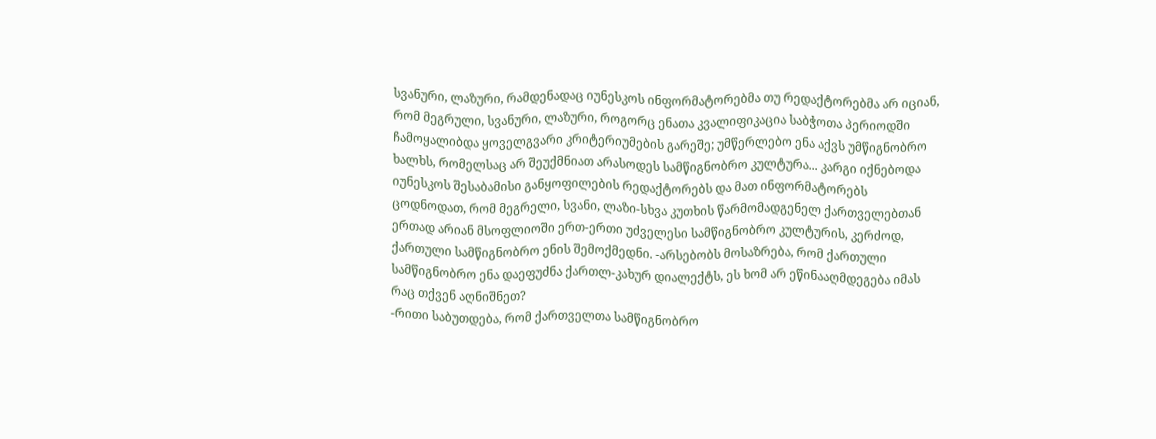სვანური, ლაზური, რამდენადაც იუნესკოს ინფორმატორებმა თუ რედაქტორებმა არ იციან, რომ მეგრული, სვანური, ლაზური, როგორც ენათა კვალიფიკაცია საბჭოთა პერიოდში ჩამოყალიბდა ყოველგვარი კრიტერიუმების გარეშე; უმწერლებო ენა აქვს უმწიგნობრო ხალხს, რომელსაც არ შეუქმნიათ არასოდეს სამწიგნობრო კულტურა... კარგი იქნებოდა იუნესკოს შესაბამისი განყოფილების რედაქტორებს და მათ ინფორმატორებს ცოდნოდათ, რომ მეგრელი, სვანი, ლაზი-სხვა კუთხის წარმომადგენელ ქართველებთან ერთად არიან მსოფლიოში ერთ-ერთი უძველესი სამწიგნობრო კულტურის, კერძოდ, ქართული სამწიგნობრო ენის შემოქმედნი. -არსებობს მოსაზრება, რომ ქართული სამწიგნობრო ენა დაეფუძნა ქართლ-კახურ დიალექტს, ეს ხომ არ ეწინააღმდეგება იმას რაც თქვენ აღნიშნეთ?
-რითი საბუთდება, რომ ქართველთა სამწიგნობრო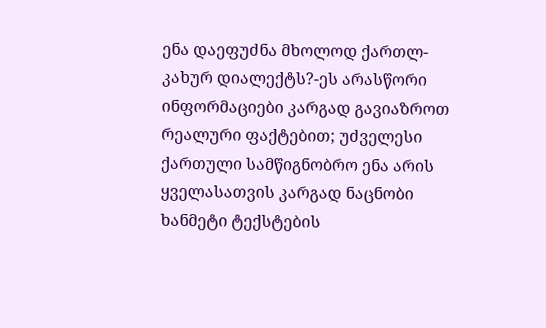ენა დაეფუძნა მხოლოდ ქართლ-კახურ დიალექტს?-ეს არასწორი ინფორმაციები კარგად გავიაზროთ რეალური ფაქტებით; უძველესი ქართული სამწიგნობრო ენა არის ყველასათვის კარგად ნაცნობი ხანმეტი ტექსტების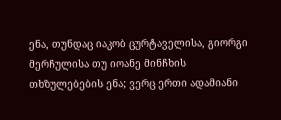ენა, თუნდაც იაკობ ცურტაველისა, გიორგი მერჩულისა თუ იოანე მინჩხის თხზულებების ენა; ვერც ერთი ადამიანი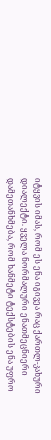იტყვის იმას, რომ ეს ენა იგივეა რაც ქართლ-კახური დიალექტი. ყველა ნორმალური ენათმეცნიერი დამეთანხმება, რომ ხანმეტი ტექსტების ენა უფრო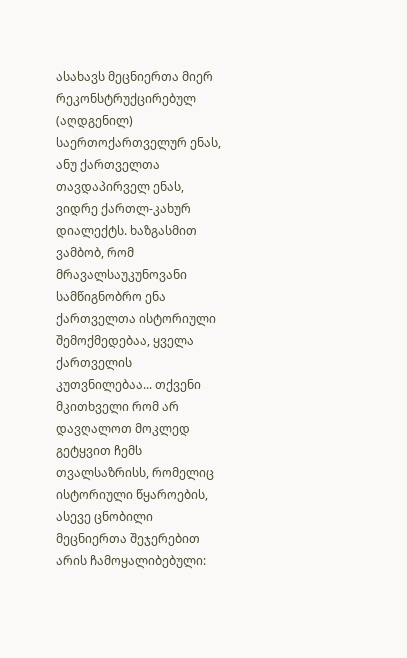ასახავს მეცნიერთა მიერ რეკონსტრუქცირებულ (აღდგენილ) საერთოქართველურ ენას, ანუ ქართველთა თავდაპირველ ენას, ვიდრე ქართლ-კახურ დიალექტს. ხაზგასმით ვამბობ, რომ მრავალსაუკუნოვანი სამწიგნობრო ენა ქართველთა ისტორიული შემოქმედებაა, ყველა ქართველის კუთვნილებაა... თქვენი მკითხველი რომ არ დავღალოთ მოკლედ გეტყვით ჩემს თვალსაზრისს, რომელიც ისტორიული წყაროების, ასევე ცნობილი მეცნიერთა შეჯერებით არის ჩამოყალიბებული: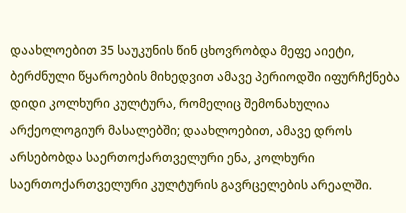დაახლოებით 35 საუკუნის წინ ცხოვრობდა მეფე აიეტი, ბერძნული წყაროების მიხედვით ამავე პერიოდში იფურჩქნება დიდი კოლხური კულტურა, რომელიც შემონახულია არქეოლოგიურ მასალებში; დაახლოებით, ამავე დროს არსებობდა საერთოქართველური ენა, კოლხური საერთოქართველური კულტურის გავრცელების არეალში.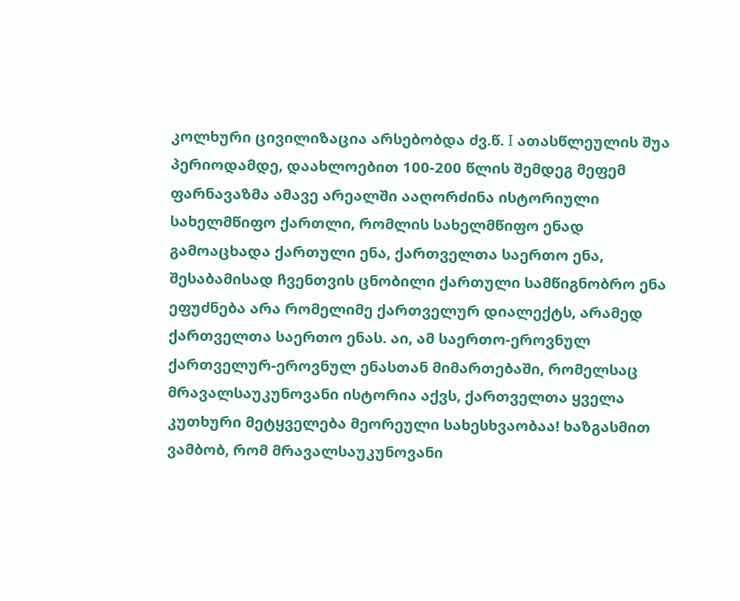კოლხური ცივილიზაცია არსებობდა ძვ.წ. I ათასწლეულის შუა პერიოდამდე, დაახლოებით 100-200 წლის შემდეგ მეფემ ფარნავაზმა ამავე არეალში ააღორძინა ისტორიული სახელმწიფო ქართლი, რომლის სახელმწიფო ენად გამოაცხადა ქართული ენა, ქართველთა საერთო ენა, შესაბამისად ჩვენთვის ცნობილი ქართული სამწიგნობრო ენა ეფუძნება არა რომელიმე ქართველურ დიალექტს, არამედ ქართველთა საერთო ენას. აი, ამ საერთო-ეროვნულ ქართველურ-ეროვნულ ენასთან მიმართებაში, რომელსაც მრავალსაუკუნოვანი ისტორია აქვს, ქართველთა ყველა კუთხური მეტყველება მეორეული სახესხვაობაა! ხაზგასმით ვამბობ, რომ მრავალსაუკუნოვანი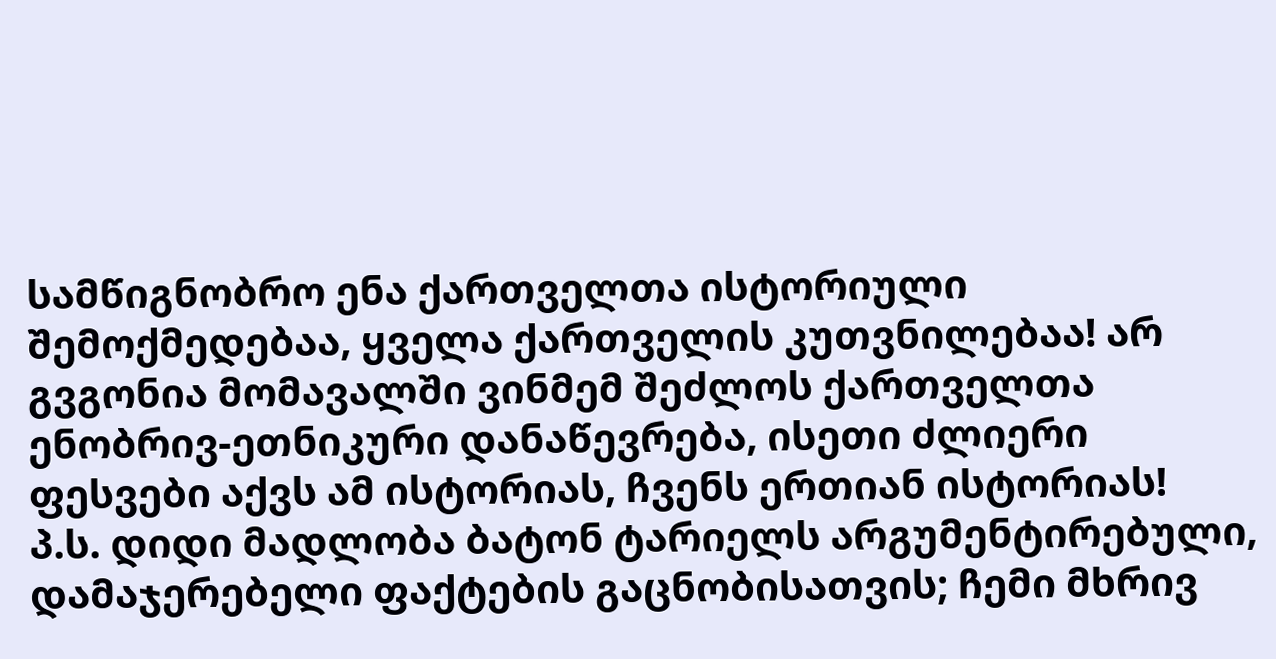სამწიგნობრო ენა ქართველთა ისტორიული შემოქმედებაა, ყველა ქართველის კუთვნილებაა! არ გვგონია მომავალში ვინმემ შეძლოს ქართველთა ენობრივ-ეთნიკური დანაწევრება, ისეთი ძლიერი ფესვები აქვს ამ ისტორიას, ჩვენს ერთიან ისტორიას!
პ.ს. დიდი მადლობა ბატონ ტარიელს არგუმენტირებული, დამაჯერებელი ფაქტების გაცნობისათვის; ჩემი მხრივ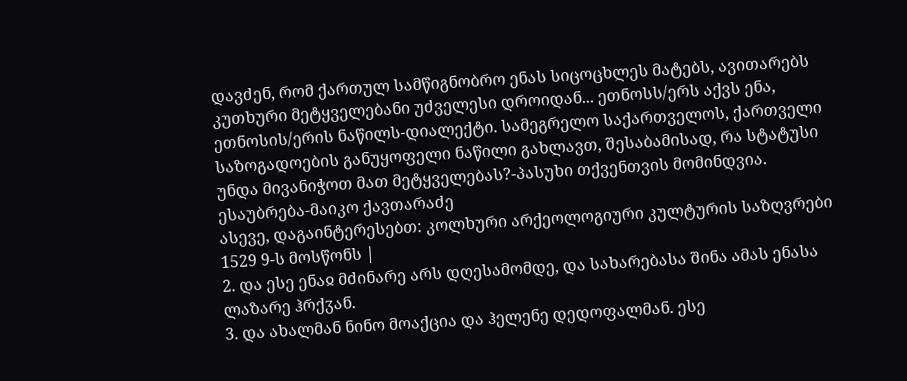დავძენ, რომ ქართულ სამწიგნობრო ენას სიცოცხლეს მატებს, ავითარებს კუთხური მეტყველებანი უძველესი დროიდან... ეთნოსს/ერს აქვს ენა, ეთნოსის/ერის ნაწილს-დიალექტი. სამეგრელო საქართველოს, ქართველი საზოგადოების განუყოფელი ნაწილი გახლავთ, შესაბამისად, რა სტატუსი უნდა მივანიჭოთ მათ მეტყველებას?-პასუხი თქვენთვის მომინდვია.
ესაუბრება-მაიკო ქავთარაძე
ასევე, დაგაინტერესებთ: კოლხური არქეოლოგიური კულტურის საზღვრები
1529 9-ს მოსწონს |
2. და ესე ენაჲ მძინარე არს დღესამომდე, და სახარებასა შინა ამას ენასა ლაზარე ჰრქჳან.
3. და ახალმან ნინო მოაქცია და ჰელენე დედოფალმან. ესე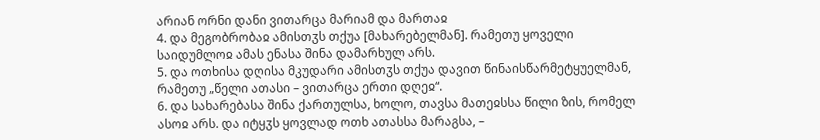არიან ორნი დანი ვითარცა მარიამ და მართაჲ
4. და მეგობრობაჲ ამისთჳს თქუა [მახარებელმან]. რამეთუ ყოველი საიდუმლოჲ ამას ენასა შინა დამარხულ არს.
5. და ოთხისა დღისა მკუდარი ამისთჳს თქუა დავით წინაისწარმეტყუელმან, რამეთუ „წელი ათასი – ვითარცა ერთი დღეჲ“.
6. და სახარებასა შინა ქართულსა, ხოლო, თავსა მათეჲსსა წილი ზის, რომელ ასოჲ არს. და იტყჳს ყოვლად ოთხ ათასსა მარაგსა, –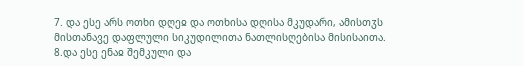7. და ესე არს ოთხი დღეჲ და ოთხისა დღისა მკუდარი, ამისთჳს მისთანავე დაფლული სიკუდილითა ნათლისღებისა მისისაითა.
8.და ესე ენაჲ შემკული და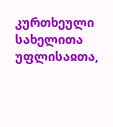კურთხეული სახელითა უფლისაჲთა,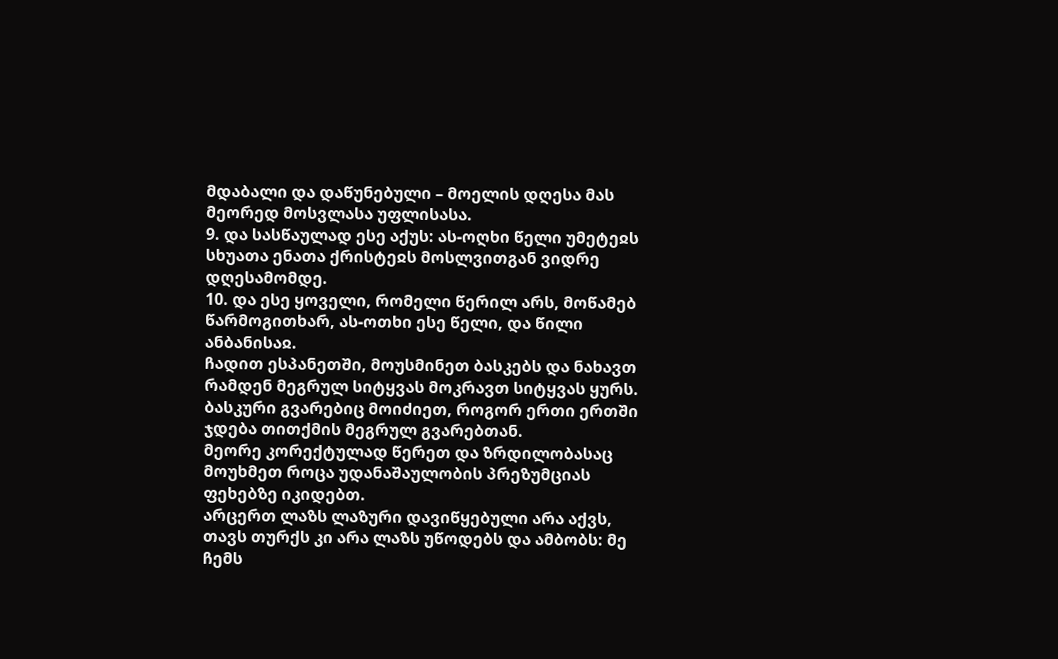მდაბალი და დაწუნებული – მოელის დღესა მას მეორედ მოსვლასა უფლისასა.
9. და სასწაულად ესე აქუს: ას-ოღხი წელი უმეტეჲს სხუათა ენათა ქრისტეჲს მოსლვითგან ვიდრე დღესამომდე.
10. და ესე ყოველი, რომელი წერილ არს, მოწამებ წარმოგითხარ, ას-ოთხი ესე წელი, და წილი ანბანისაჲ.
ჩადით ესპანეთში, მოუსმინეთ ბასკებს და ნახავთ რამდენ მეგრულ სიტყვას მოკრავთ სიტყვას ყურს.
ბასკური გვარებიც მოიძიეთ, როგორ ერთი ერთში ჯდება თითქმის მეგრულ გვარებთან.
მეორე კორექტულად წერეთ და ზრდილობასაც მოუხმეთ როცა უდანაშაულობის პრეზუმციას ფეხებზე იკიდებთ.
არცერთ ლაზს ლაზური დავიწყებული არა აქვს, თავს თურქს კი არა ლაზს უწოდებს და ამბობს: მე ჩემს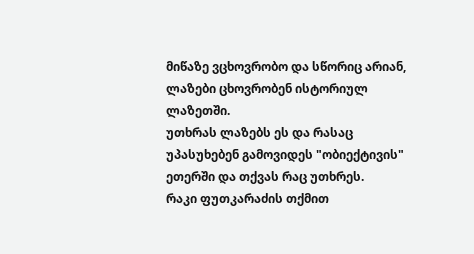მიწაზე ვცხოვრობო და სწორიც არიან, ლაზები ცხოვრობენ ისტორიულ ლაზეთში.
უთხრას ლაზებს ეს და რასაც უპასუხებენ გამოვიდეს "ობიექტივის" ეთერში და თქვას რაც უთხრეს.
რაკი ფუთკარაძის თქმით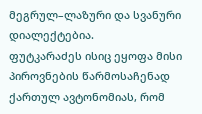მეგრულ–ლაზური და სვანური დიალექტებია.
ფუტკარაძეს ისიც ეყოფა მისი პიროვნების წარმოსაჩენად ქართულ ავტონომიას, რომ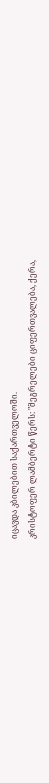იცავდა კბილებით საქართველოში.
კრისტოფერ ლამბერტი წერს: "მეგრელები ციფერთვალება, ქერა,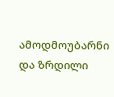ამოდმოუბარნი და ზრდილი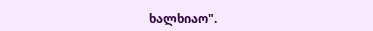ხალხიაო".